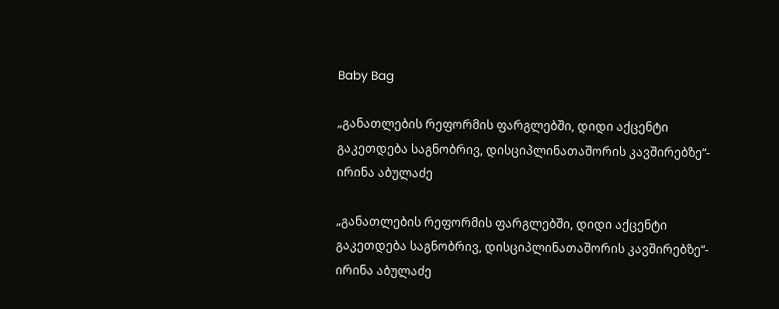Baby Bag

„განათლების რეფორმის ფარგლებში, დიდი აქცენტი გაკეთდება საგნობრივ, დისციპლინათაშორის კავშირებზე“- ირინა აბულაძე

„განათლების რეფორმის ფარგლებში, დიდი აქცენტი გაკეთდება საგნობრივ, დისციპლინათაშორის კავშირებზე“- ირინა აბულაძე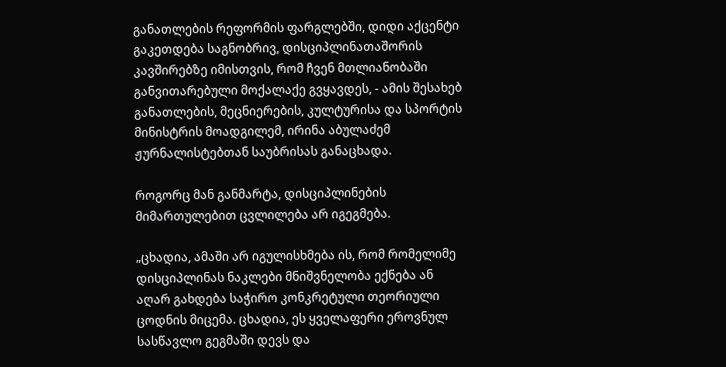განათლების რეფორმის ფარგლებში, დიდი აქცენტი გაკეთდება საგნობრივ, დისციპლინათაშორის კავშირებზე იმისთვის, რომ ჩვენ მთლიანობაში განვითარებული მოქალაქე გვყავდეს, - ამის შესახებ განათლების, მეცნიერების, კულტურისა და სპორტის მინისტრის მოადგილემ, ირინა აბულაძემ ჟურნალისტებთან საუბრისას განაცხადა.

როგორც მან განმარტა, დისციპლინების მიმართულებით ცვლილება არ იგეგმება.

„ცხადია, ამაში არ იგულისხმება ის, რომ რომელიმე დისციპლინას ნაკლები მნიშვნელობა ექნება ან აღარ გახდება საჭირო კონკრეტული თეორიული ცოდნის მიცემა. ცხადია, ეს ყველაფერი ეროვნულ სასწავლო გეგმაში დევს და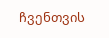ჩვენთვის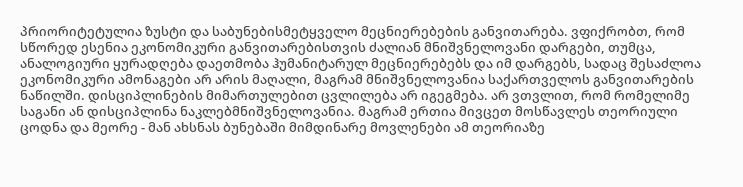პრიორიტეტულია ზუსტი და საბუნებისმეტყველო მეცნიერებების განვითარება. ვფიქრობთ, რომ სწორედ ესენია ეკონომიკური განვითარებისთვის ძალიან მნიშვნელოვანი დარგები, თუმცა, ანალოგიური ყურადღება დაეთმობა ჰუმანიტარულ მეცნიერებებს და იმ დარგებს, სადაც შესაძლოა ეკონომიკური ამონაგები არ არის მაღალი, მაგრამ მნიშვნელოვანია საქართველოს განვითარების ნაწილში. დისციპლინების მიმართულებით ცვლილება არ იგეგმება. არ ვთვლით, რომ რომელიმე საგანი ან დისციპლინა ნაკლებმნიშვნელოვანია. მაგრამ ერთია მივცეთ მოსწავლეს თეორიული ცოდნა და მეორე - მან ახსნას ბუნებაში მიმდინარე მოვლენები ამ თეორიაზე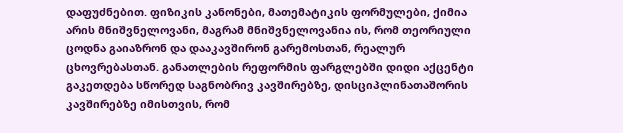დაფუძნებით. ფიზიკის კანონები, მათემატიკის ფორმულები, ქიმია არის მნიშვნელოვანი, მაგრამ მნიშვნელოვანია ის, რომ თეორიული ცოდნა გაიაზრონ და დააკავშირონ გარემოსთან, რეალურ ცხოვრებასთან. განათლების რეფორმის ფარგლებში დიდი აქცენტი გაკეთდება სწორედ საგნობრივ კავშირებზე, დისციპლინათაშორის კავშირებზე იმისთვის, რომ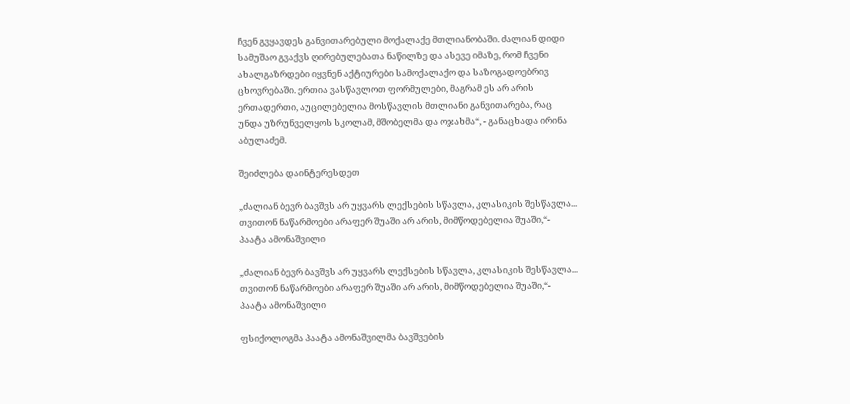ჩვენ გვყავდეს განვითარებული მოქალაქე მთლიანობაში. ძალიან დიდი სამუშაო გვაქვს ღირებულებათა ნაწილზე და ასევე იმაზე, რომ ჩვენი ახალგაზრდები იყვნენ აქტიურები სამოქალაქო და საზოგადოებრივ ცხოვრებაში. ერთია ვასწავლოთ ფორმულები, მაგრამ ეს არ არის ერთადერთი, აუცილებელია მოსწავლის მთლიანი განვითარება, რაც უნდა უზრუნველყოს სკოლამ, მშობელმა და ოჯახმა“, - განაცხადა ირინა აბულაძემ.

შეიძლება დაინტერესდეთ

„ძალიან ბევრ ბავშვს არ უყვარს ლექსების სწავლა, კლასიკის შესწავლა... თვითონ ნაწარმოები არაფერ შუაში არ არის, მიმწოდებელია შუაში,“- პაატა ამონაშვილი

„ძალიან ბევრ ბავშვს არ უყვარს ლექსების სწავლა, კლასიკის შესწავლა... თვითონ ნაწარმოები არაფერ შუაში არ არის, მიმწოდებელია შუაში,“- პაატა ამონაშვილი

ფსიქოლოგმა პაატა ამონაშვილმა ბავშვების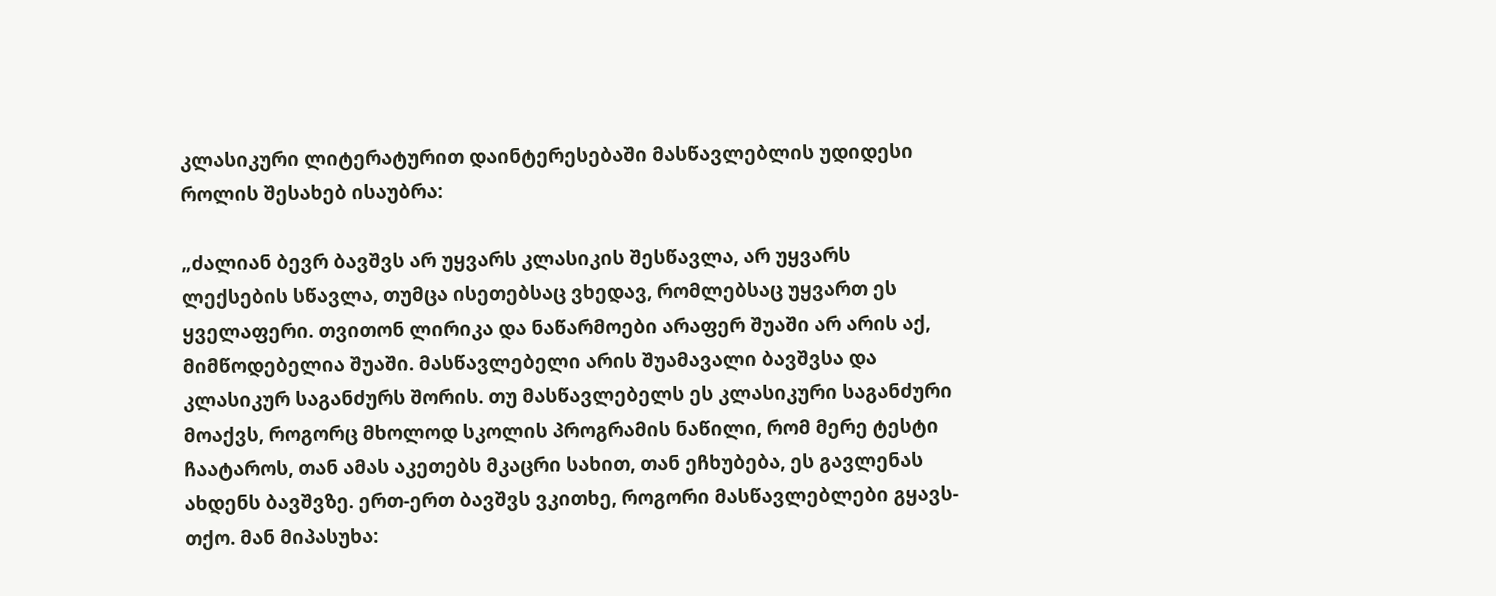კლასიკური ლიტერატურით დაინტერესებაში მასწავლებლის უდიდესი როლის შესახებ ისაუბრა:

„ძალიან ბევრ ბავშვს არ უყვარს კლასიკის შესწავლა, არ უყვარს ლექსების სწავლა, თუმცა ისეთებსაც ვხედავ, რომლებსაც უყვართ ეს ყველაფერი. თვითონ ლირიკა და ნაწარმოები არაფერ შუაში არ არის აქ, მიმწოდებელია შუაში. მასწავლებელი არის შუამავალი ბავშვსა და კლასიკურ საგანძურს შორის. თუ მასწავლებელს ეს კლასიკური საგანძური მოაქვს, როგორც მხოლოდ სკოლის პროგრამის ნაწილი, რომ მერე ტესტი ჩაატაროს, თან ამას აკეთებს მკაცრი სახით, თან ეჩხუბება, ეს გავლენას ახდენს ბავშვზე. ერთ-ერთ ბავშვს ვკითხე, როგორი მასწავლებლები გყავს-თქო. მან მიპასუხა: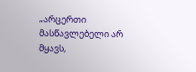„არცერთი მასწავლებელი არ მყავს,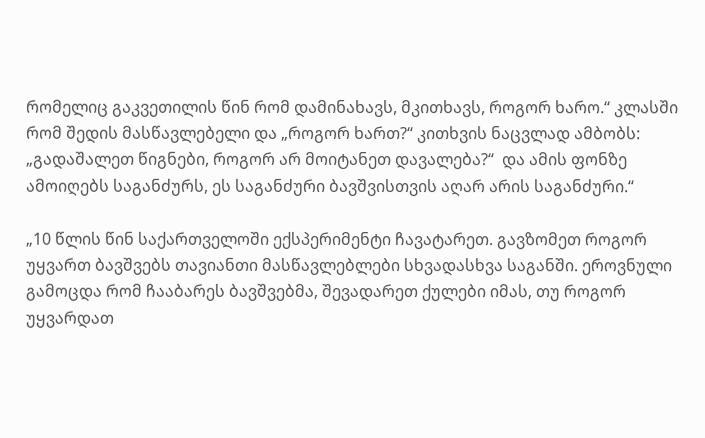რომელიც გაკვეთილის წინ რომ დამინახავს, მკითხავს, როგორ ხარო.“ კლასში რომ შედის მასწავლებელი და „როგორ ხართ?“ კითხვის ნაცვლად ამბობს: „გადაშალეთ წიგნები, როგორ არ მოიტანეთ დავალება?“  და ამის ფონზე ამოიღებს საგანძურს, ეს საგანძური ბავშვისთვის აღარ არის საგანძური.“

„10 წლის წინ საქართველოში ექსპერიმენტი ჩავატარეთ. გავზომეთ როგორ უყვართ ბავშვებს თავიანთი მასწავლებლები სხვადასხვა საგანში. ეროვნული გამოცდა რომ ჩააბარეს ბავშვებმა, შევადარეთ ქულები იმას, თუ როგორ უყვარდათ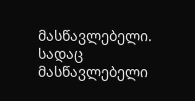მასწავლებელი. სადაც მასწავლებელი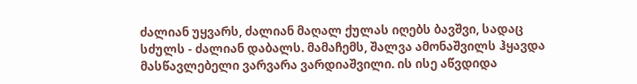ძალიან უყვარს, ძალიან მაღალ ქულას იღებს ბავშვი, სადაც სძულს - ძალიან დაბალს. მამაჩემს, შალვა ამონაშვილს ჰყავდა მასწავლებელი ვარვარა ვარდიაშვილი. ის ისე აწვდიდა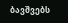ბავშვებს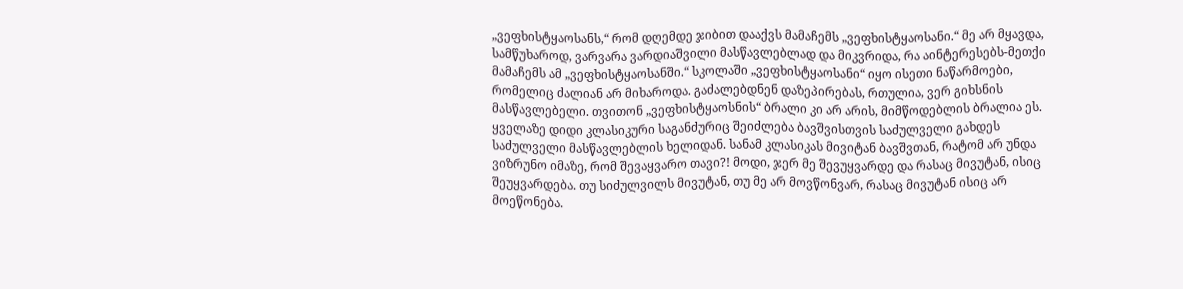„ვეფხისტყაოსანს,“ რომ დღემდე ჯიბით დააქვს მამაჩემს „ვეფხისტყაოსანი.“ მე არ მყავდა, სამწუხაროდ, ვარვარა ვარდიაშვილი მასწავლებლად და მიკვრიდა, რა აინტერესებს-მეთქი მამაჩემს ამ „ვეფხისტყაოსანში.“ სკოლაში „ვეფხისტყაოსანი“ იყო ისეთი ნაწარმოები, რომელიც ძალიან არ მიხაროდა. გაძალებდნენ დაზეპირებას, რთულია, ვერ გიხსნის მასწავლებელი. თვითონ „ვეფხისტყაოსნის“ ბრალი კი არ არის, მიმწოდებლის ბრალია ეს. ყველაზე დიდი კლასიკური საგანძურიც შეიძლება ბავშვისთვის საძულველი გახდეს საძულველი მასწავლებლის ხელიდან. სანამ კლასიკას მივიტან ბავშვთან, რატომ არ უნდა ვიზრუნო იმაზე, რომ შევაყვარო თავი?! მოდი, ჯერ მე შევუყვარდე და რასაც მივუტან, ისიც შეუყვარდება. თუ სიძულვილს მივუტან, თუ მე არ მოვწონვარ, რასაც მივუტან ისიც არ მოეწონება.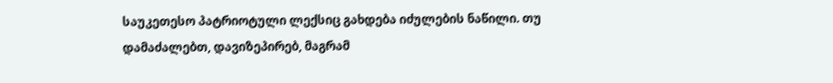საუკეთესო პატრიოტული ლექსიც გახდება იძულების ნაწილი. თუ დამაძალებთ, დავიზეპირებ, მაგრამ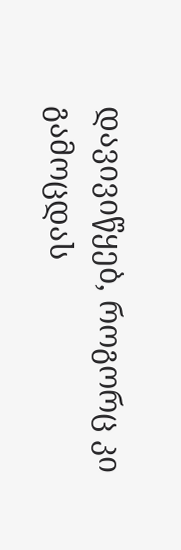დავივიწყებ, როგორც კი გამოცდას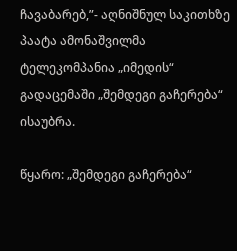ჩავაბარებ,”- აღნიშნულ საკითხზე პაატა ამონაშვილმა ტელეკომპანია „იმედის“ გადაცემაში „შემდეგი გაჩერება“ ისაუბრა.

წყარო: „შემდეგი გაჩერება“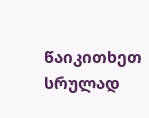წაიკითხეთ სრულად